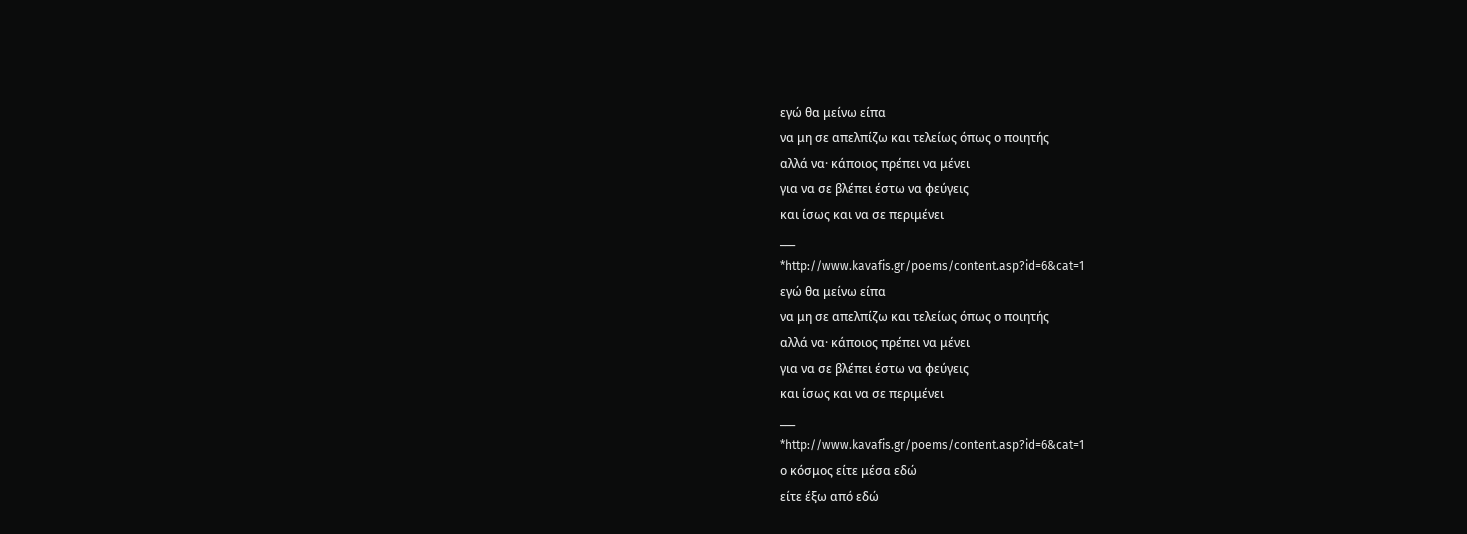εγώ θα μείνω είπα
να μη σε απελπίζω και τελείως όπως ο ποιητής
αλλά να· κάποιος πρέπει να μένει
για να σε βλέπει έστω να φεύγεις
και ίσως και να σε περιμένει
___
*http://www.kavafis.gr/poems/content.asp?id=6&cat=1
εγώ θα μείνω είπα
να μη σε απελπίζω και τελείως όπως ο ποιητής
αλλά να· κάποιος πρέπει να μένει
για να σε βλέπει έστω να φεύγεις
και ίσως και να σε περιμένει
___
*http://www.kavafis.gr/poems/content.asp?id=6&cat=1
ο κόσμος είτε μέσα εδώ
είτε έξω από εδώ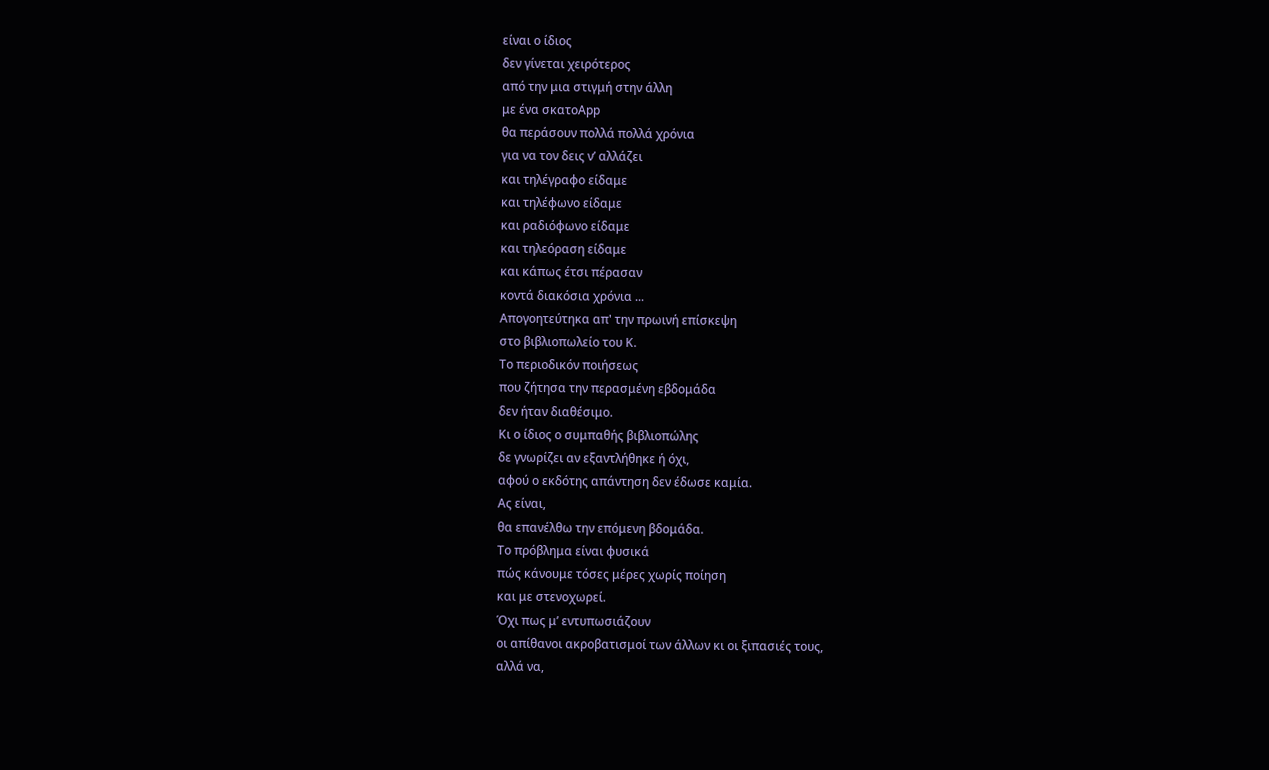είναι ο ίδιος
δεν γίνεται χειρότερος
από την μια στιγμή στην άλλη
με ένα σκατοΑpp
θα περάσουν πολλά πολλά χρόνια
για να τον δεις ν’ αλλάζει
και τηλέγραφο είδαμε
και τηλέφωνο είδαμε
και ραδιόφωνο είδαμε
και τηλεόραση είδαμε
και κάπως έτσι πέρασαν
κοντά διακόσια χρόνια ...
Απογοητεύτηκα απ' την πρωινή επίσκεψη
στο βιβλιοπωλείο του Κ.
Το περιοδικόν ποιήσεως
που ζήτησα την περασμένη εβδομάδα
δεν ήταν διαθέσιμο.
Κι ο ίδιος ο συμπαθής βιβλιοπώλης
δε γνωρίζει αν εξαντλήθηκε ή όχι,
αφού ο εκδότης απάντηση δεν έδωσε καμία.
Ας είναι,
θα επανέλθω την επόμενη βδομάδα.
Το πρόβλημα είναι φυσικά
πώς κάνουμε τόσες μέρες χωρίς ποίηση
και με στενοχωρεί.
Όχι πως μ’ εντυπωσιάζουν
οι απίθανοι ακροβατισμοί των άλλων κι οι ξιπασιές τους,
αλλά να,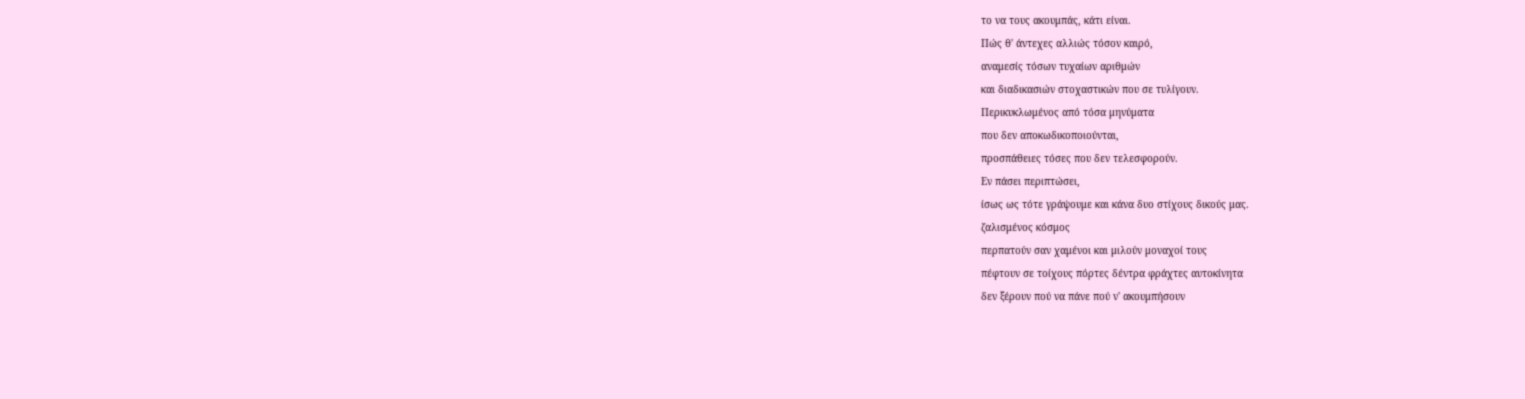το να τους ακουμπάς, κάτι είναι.
Πώς θ' άντεχες αλλιώς τόσον καιρό,
αναμεσίς τόσων τυχαίων αριθμών
και διαδικασιών στοχαστικών που σε τυλίγουν.
Περικυκλωμένος από τόσα μηνύματα
που δεν αποκωδικοποιούνται,
προσπάθειες τόσες που δεν τελεσφορούν.
Εν πάσει περιπτώσει,
ίσως ως τότε γράψουμε και κάνα δυο στίχους δικούς μας.
ζαλισμένος κόσμος
περπατούν σαν χαμένοι και μιλούν μοναχοί τους
πέφτουν σε τοίχους πόρτες δέντρα φράχτες αυτοκίνητα
δεν ξέρουν πού να πάνε πού ν' ακουμπήσουν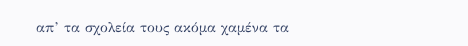απ’ τα σχολεία τους ακόμα χαμένα τα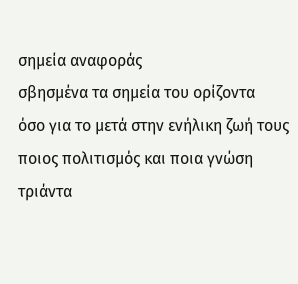σημεία αναφοράς
σβησμένα τα σημεία του ορίζοντα
όσο για το μετά στην ενήλικη ζωή τους
ποιος πολιτισμός και ποια γνώση
τριάντα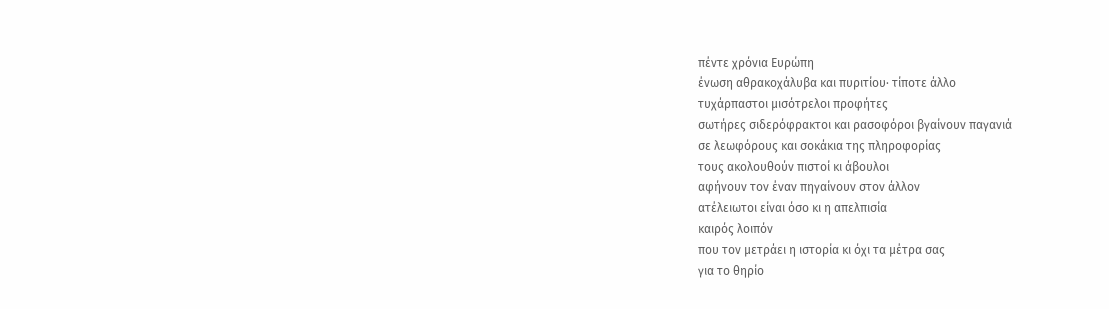πέντε χρόνια Ευρώπη
ένωση αθρακοχάλυβα και πυριτίου· τίποτε άλλο
τυχάρπαστοι μισότρελοι προφήτες
σωτήρες σιδερόφρακτοι και ρασοφόροι βγαίνουν παγανιά
σε λεωφόρους και σοκάκια της πληροφορίας
τους ακολουθούν πιστοί κι άβουλοι
αφήνουν τον έναν πηγαίνουν στον άλλον
ατέλειωτοι είναι όσο κι η απελπισία
καιρός λοιπόν
που τον μετράει η ιστορία κι όχι τα μέτρα σας
για το θηρίο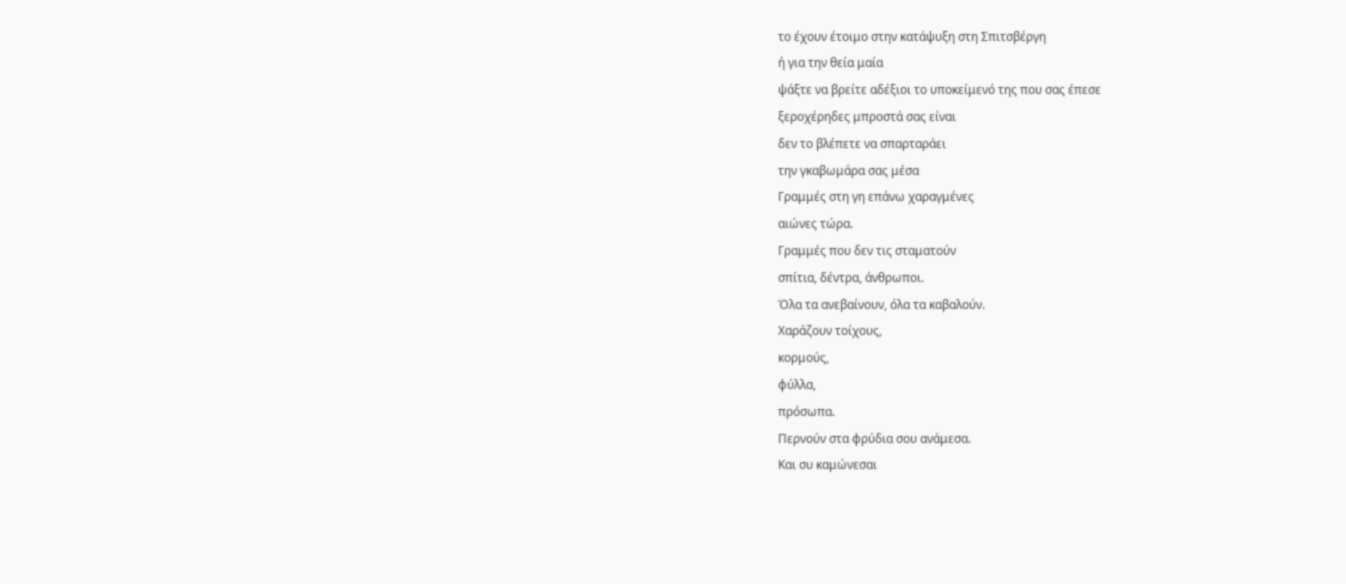το έχουν έτοιμο στην κατάψυξη στη Σπιτσβέργη
ή για την θεία μαία
ψάξτε να βρείτε αδέξιοι το υποκείμενό της που σας έπεσε
ξεροχέρηδες μπροστά σας είναι
δεν το βλέπετε να σπαρταράει
την γκαβωμάρα σας μέσα
Γραμμές στη γη επάνω χαραγμένες
αιώνες τώρα.
Γραμμές που δεν τις σταματούν
σπίτια, δέντρα, άνθρωποι.
Όλα τα ανεβαίνουν, όλα τα καβαλούν.
Χαράζουν τοίχους,
κορμούς,
φύλλα,
πρόσωπα.
Περνούν στα φρύδια σου ανάμεσα.
Και συ καμώνεσαι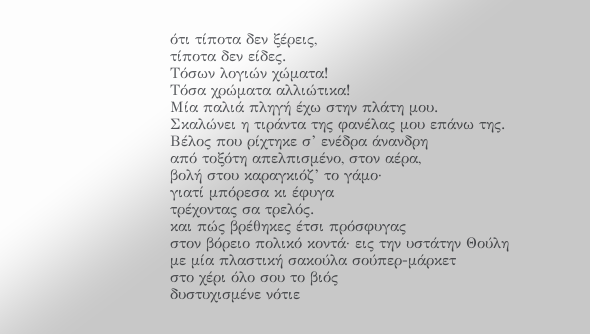ότι τίποτα δεν ξέρεις,
τίποτα δεν είδες.
Τόσων λογιών χώματα!
Τόσα χρώματα αλλιώτικα!
Μία παλιά πληγή έχω στην πλάτη μου.
Σκαλώνει η τιράντα της φανέλας μου επάνω της.
Βέλος που ρίχτηκε σ’ ενέδρα άνανδρη
από τοξότη απελπισμένο, στον αέρα,
βολή στου καραγκιόζ’ το γάμο·
γιατί μπόρεσα κι έφυγα
τρέχοντας σα τρελός.
και πώς βρέθηκες έτσι πρόσφυγας
στον βόρειο πολικό κοντά· εις την υστάτην Θούλη
με μία πλαστική σακούλα σούπερ-μάρκετ
στο χέρι όλο σου το βιός
δυστυχισμένε νότιε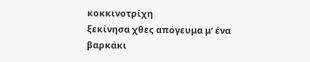κοκκινοτρίχη
ξεκίνησα χθες απόγευμα μ’ ένα βαρκάκι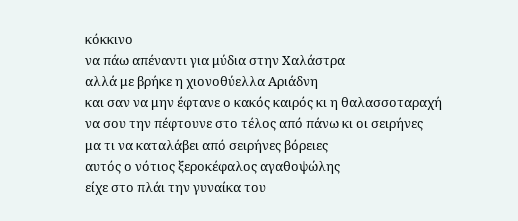κόκκινο
να πάω απέναντι για μύδια στην Χαλάστρα
αλλά με βρήκε η χιονοθύελλα Αριάδνη
και σαν να μην έφτανε ο κακός καιρός κι η θαλασσοταραχή
να σου την πέφτουνε στο τέλος από πάνω κι οι σειρήνες
μα τι να καταλάβει από σειρήνες βόρειες
αυτός ο νότιος ξεροκέφαλος αγαθοψώλης
είχε στο πλάι την γυναίκα του